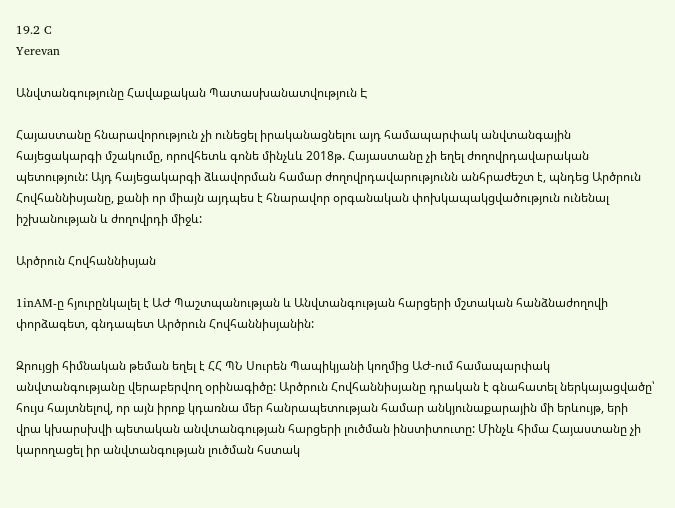19.2 C
Yerevan

Անվտանգությունը Հավաքական Պատասխանատվություն Է

Հայաստանը հնարավորություն չի ունեցել իրականացնելու այդ համապարփակ անվտանգային հայեցակարգի մշակումը, որովհետև գոնե մինչևև 2018թ. Հայաստանը չի եղել ժողովրդավարական պետություն: Այդ հայեցակարգի ձևավորման համար ժողովրդավարությունն անհրաժեշտ է, պնդեց Արծրուն Հովհաննիսյանը, քանի որ միայն այդպես է հնարավոր օրգանական փոխկապակցվածություն ունենալ իշխանության և ժողովրդի միջև:

Արծրուն Հովհաննիսյան

1inAM‑ը հյուրընկալել է ԱԺ Պաշտպանության և Անվտանգության հարցերի մշտական հանձնաժողովի փորձագետ, գնդապետ Արծրուն Հովհաննիսյանին:

Զրույցի հիմնական թեման եղել է ՀՀ ՊՆ Սուրեն Պապիկյանի կողմից ԱԺ-ում համապարփակ անվտանգությանը վերաբերվող օրինագիծը: Արծրուն Հովհաննիսյանը դրական է գնահատել ներկայացվածը՝ հույս հայտնելով, որ այն իրոք կդառնա մեր հանրապետության համար անկյունաքարային մի երևույթ, երի վրա կխարսխվի պետական անվտանգության հարցերի լուծման ինստիտուտը: Մինչև հիմա Հայաստանը չի կարողացել իր անվտանգության լուծման հստակ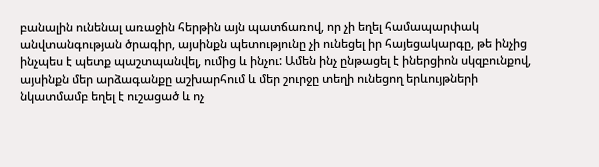բանալին ունենալ առաջին հերթին այն պատճառով, որ չի եղել համապարփակ անվտանգության ծրագիր, այսինքն պետությունը չի ունեցել իր հայեցակարգը, թե ինչից ինչպես է պետք պաշտպանվել, ումից և ինչու: Ամեն ինչ ընթացել է իներցիոն սկզբունքով, այսինքն մեր արձագանքը աշխարհում և մեր շուրջը տեղի ունեցող երևույթների նկատմամբ եղել է ուշացած և ոչ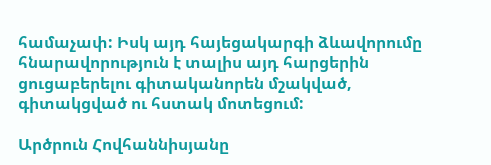համաչափ: Իսկ այդ հայեցակարգի ձևավորումը հնարավորություն է տալիս այդ հարցերին ցուցաբերելու գիտականորեն մշակված, գիտակցված ու հստակ մոտեցում:

Արծրուն Հովհաննիսյանը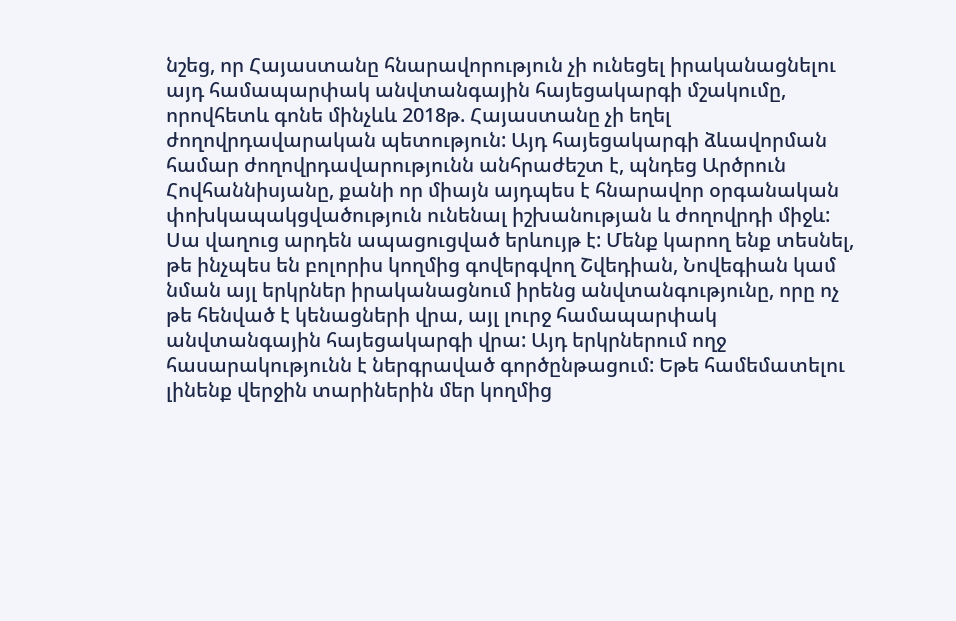նշեց, որ Հայաստանը հնարավորություն չի ունեցել իրականացնելու այդ համապարփակ անվտանգային հայեցակարգի մշակումը, որովհետև գոնե մինչևև 2018թ. Հայաստանը չի եղել ժողովրդավարական պետություն: Այդ հայեցակարգի ձևավորման համար ժողովրդավարությունն անհրաժեշտ է, պնդեց Արծրուն Հովհաննիսյանը, քանի որ միայն այդպես է հնարավոր օրգանական փոխկապակցվածություն ունենալ իշխանության և ժողովրդի միջև: Սա վաղուց արդեն ապացուցված երևույթ է: Մենք կարող ենք տեսնել, թե ինչպես են բոլորիս կողմից գովերգվող Շվեդիան, Նովեգիան կամ նման այլ երկրներ իրականացնում իրենց անվտանգությունը, որը ոչ թե հենված է կենացների վրա, այլ լուրջ համապարփակ անվտանգային հայեցակարգի վրա: Այդ երկրներում ողջ հասարակությունն է ներգրաված գործընթացում: Եթե համեմատելու լինենք վերջին տարիներին մեր կողմից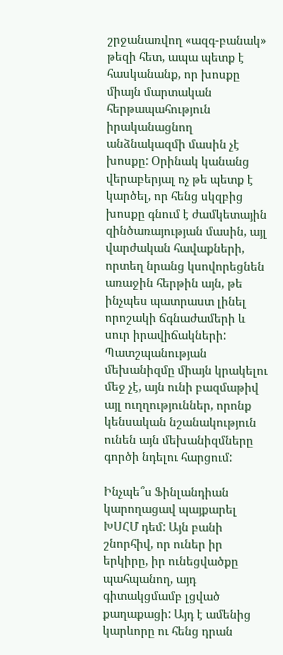շրջանառվող «ազգ-բանակ» թեզի հետ, ապա պետք է հասկանանք, որ խոսքը միայն մարտական հերթապահություն իրականացնող անձնակազմի մասին չէ խոսքը: Օրինակ կանանց վերաբերյալ ոչ թե պետք է կարծել, որ հենց սկզբից խոսքը գնում է ժամկետային զինծառայության մասին, այլ վարժական հավաքների, որտեղ նրանց կսովորեցնեն առաջին հերթին այն, թե ինչպես պատրաստ լինել որոշակի ճգնաժամերի և սուր իրավիճակների: Պատշպանության մեխանիզմը միայն կրակելու մեջ չէ, այն ունի բազմաթիվ այլ ուղղություններ, որոնք կենսական նշանակություն ունեն այն մեխանիզմները գործի նդելու հարցում:

Ինչպե՞ս Ֆինլանդիան կարողացավ պայքարել ԽՍՀՄ դեմ: Այն բանի շնորհիվ, որ ուներ իր երկիրը, իր ունեցվածքը պահպանող, այդ գիտակցմամբ լցված քաղաքացի: Այդ է ամենից կարևորը ու հենց դրան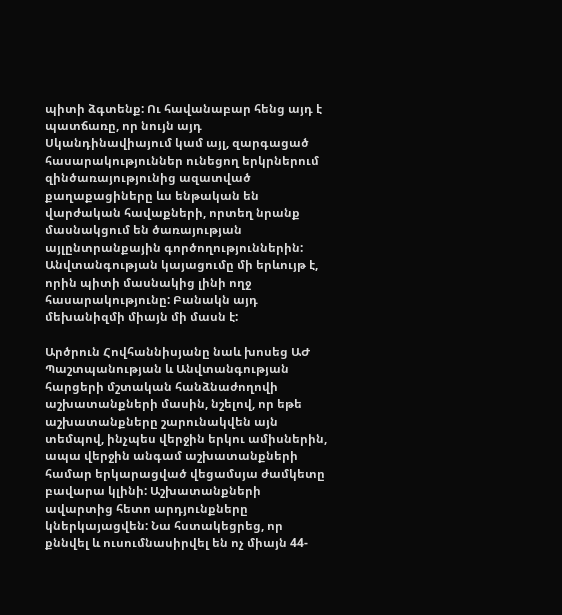պիտի ձգտենք: Ու հավանաբար հենց այդ է պատճառը, որ նույն այդ Սկանդինավիայում կամ այլ, զարգացած հասարակություններ ունեցող երկրներում զինծառայությունից ազատված քաղաքացիները ևս ենթական են վարժական հավաքների, որտեղ նրանք մասնակցում են ծառայության այլընտրանքային գործողություններին: Անվտանգության կայացումը մի երևույթ է, որին պիտի մասնակից լինի ողջ հասարակությունը: Բանակն այդ մեխանիզմի միայն մի մասն է:

Արծրուն Հովհաննիսյանը նաև խոսեց ԱԺ Պաշտպանության և Անվտանգության հարցերի մշտական հանձնաժողովի աշխատանքների մասին, նշելով, որ եթե աշխատանքները շարունակվեն այն տեմպով, ինչպես վերջին երկու ամիսներին, ապա վերջին անգամ աշխատանքների համար երկարացված վեցամսյա ժամկետը բավարա կլինի: Աշխատանքների ավարտից հետո արդյունքները կներկայացվեն: Նա հստակեցրեց, որ քննվել և ուսումնասիրվել են ոչ միայն 44-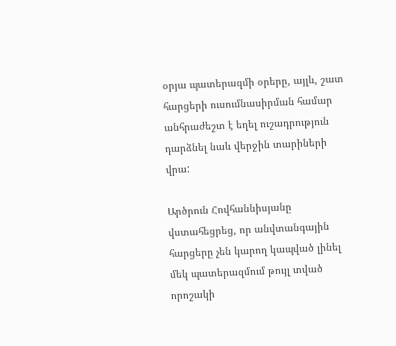օրյա պատերազմի օրերը, այլև, շատ հարցերի ուսումնասիրման համար անհրաժեշտ է եղել ուշադրություն դարձնել նաև վերջին տարիների վրա:

Արծրուն Հովհաննիսյանը վստահեցրեց, որ անվտանգային հարցերը չեն կարող կապված լինել մեկ պատերազմում թույլ տված որոշակի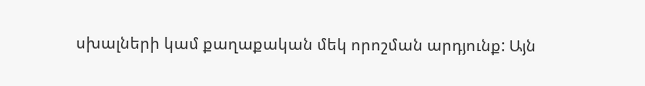սխալների կամ քաղաքական մեկ որոշման արդյունք: Այն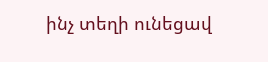ինչ տեղի ունեցավ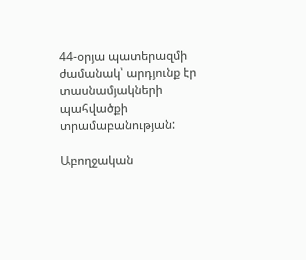44-օրյա պատերազմի ժամանակ՝ արդյունք էր տասնամյակների պահվածքի տրամաբանության:

Աբողջական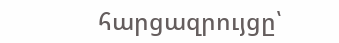հարցազրույցը՝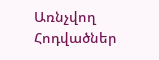Առնչվող Հոդվածներ